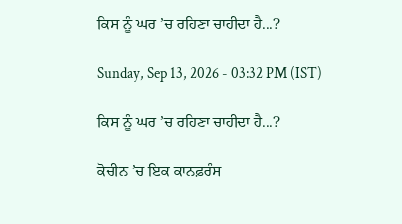ਕਿਸ ਨੂੰ ਘਰ ’ਚ ਰਹਿਣਾ ਚਾਹੀਦਾ ਹੈ...?

Sunday, Sep 13, 2026 - 03:32 PM (IST)

ਕਿਸ ਨੂੰ ਘਰ ’ਚ ਰਹਿਣਾ ਚਾਹੀਦਾ ਹੈ...?

ਕੋਚੀਨ ’ਚ ਇਕ ਕਾਨਫ਼ਰੰਸ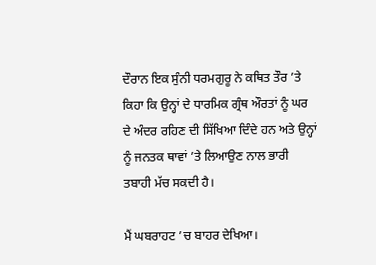ਦੌਰਾਨ ਇਕ ਸੁੰਨੀ ਧਰਮਗੁਰੂ ਨੇ ਕਥਿਤ ਤੌਰ ’ਤੇ ਕਿਹਾ ਕਿ ਉਨ੍ਹਾਂ ਦੇ ਧਾਰਮਿਕ ਗ੍ਰੰਥ ਔਰਤਾਂ ਨੂੰ ਘਰ ਦੇ ਅੰਦਰ ਰਹਿਣ ਦੀ ਸਿੱਖਿਆ ਦਿੰਦੇ ਹਨ ਅਤੇ ਉਨ੍ਹਾਂ ਨੂੰ ਜਨਤਕ ਥਾਵਾਂ ’ਤੇ ਲਿਆਉਣ ਨਾਲ ਭਾਰੀ ਤਬਾਹੀ ਮੱਚ ਸਕਦੀ ਹੈ।

ਮੈਂ ਘਬਰਾਹਟ ’ਚ ਬਾਹਰ ਦੇਖਿਆ।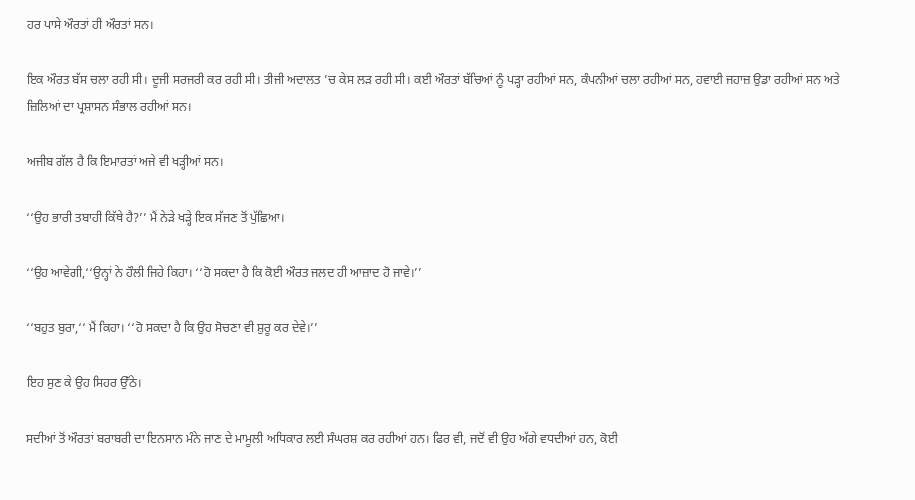ਹਰ ਪਾਸੇ ਔਰਤਾਂ ਹੀ ਔਰਤਾਂ ਸਨ।

ਇਕ ਔਰਤ ਬੱਸ ਚਲਾ ਰਹੀ ਸੀ। ਦੂਜੀ ਸਰਜਰੀ ਕਰ ਰਹੀ ਸੀ। ਤੀਜੀ ਅਦਾਲਤ ’ਚ ਕੇਸ ਲੜ ਰਹੀ ਸੀ। ਕਈ ਔਰਤਾਂ ਬੱਚਿਆਂ ਨੂੰ ਪੜ੍ਹਾ ਰਹੀਆਂ ਸਨ, ਕੰਪਨੀਆਂ ਚਲਾ ਰਹੀਆਂ ਸਨ, ਹਵਾਈ ਜਹਾਜ਼ ਉਡਾ ਰਹੀਆਂ ਸਨ ਅਤੇ ਜ਼ਿਲਿਆਂ ਦਾ ਪ੍ਰਸ਼ਾਸਨ ਸੰਭਾਲ ਰਹੀਆਂ ਸਨ।

ਅਜੀਬ ਗੱਲ ਹੈ ਕਿ ਇਮਾਰਤਾਂ ਅਜੇ ਵੀ ਖੜ੍ਹੀਆਂ ਸਨ।

‘‘ਉਹ ਭਾਰੀ ਤਬਾਹੀ ਕਿੱਥੇ ਹੈ?’’ ਮੈਂ ਨੇੜੇ ਖੜ੍ਹੇ ਇਕ ਸੱਜਣ ਤੋਂ ਪੁੱਛਿਆ।

‘‘ਉਹ ਆਵੇਗੀ,‘‘ਉਨ੍ਹਾਂ ਨੇ ਹੌਲੀ ਜਿਹੇ ਕਿਹਾ। ‘‘ਹੋ ਸਕਦਾ ਹੈ ਕਿ ਕੋਈ ਔਰਤ ਜਲਦ ਹੀ ਆਜ਼ਾਦ ਹੋ ਜਾਵੇ।’’

‘‘ਬਹੁਤ ਬੁਰਾ,‘‘ ਮੈਂ ਕਿਹਾ। ‘‘ਹੋ ਸਕਦਾ ਹੈ ਕਿ ਉਹ ਸੋਚਣਾ ਵੀ ਸ਼ੁਰੂ ਕਰ ਦੇਵੇ।’’

ਇਹ ਸੁਣ ਕੇ ਉਹ ਸਿਹਰ ਉੱਠੇ।

ਸਦੀਆਂ ਤੋਂ ਔਰਤਾਂ ਬਰਾਬਰੀ ਦਾ ਇਨਸਾਨ ਮੰਨੇ ਜਾਣ ਦੇ ਮਾਮੂਲੀ ਅਧਿਕਾਰ ਲਈ ਸੰਘਰਸ਼ ਕਰ ਰਹੀਆਂ ਹਨ। ਫਿਰ ਵੀ, ਜਦੋਂ ਵੀ ਉਹ ਅੱਗੇ ਵਧਦੀਆਂ ਹਨ, ਕੋਈ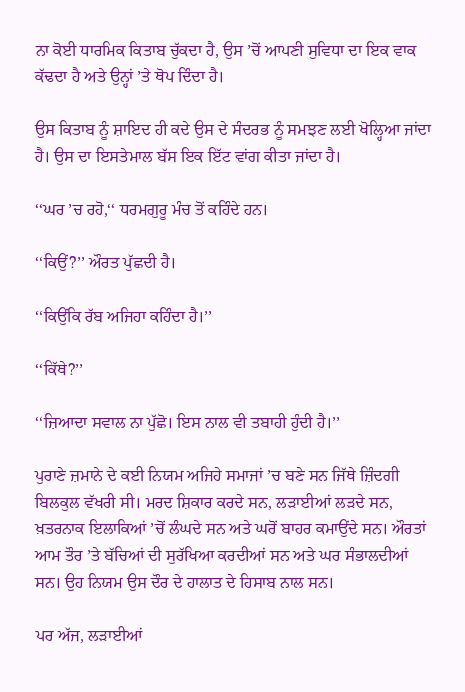ਨਾ ਕੋਈ ਧਾਰਮਿਕ ਕਿਤਾਬ ਚੁੱਕਦਾ ਹੈ, ਉਸ ’ਚੋਂ ਆਪਣੀ ਸੁਵਿਧਾ ਦਾ ਇਕ ਵਾਕ ਕੱਢਦਾ ਹੈ ਅਤੇ ਉਨ੍ਹਾਂ ’ਤੇ ਥੋਪ ਦਿੰਦਾ ਹੈ।

ਉਸ ਕਿਤਾਬ ਨੂੰ ਸ਼ਾਇਦ ਹੀ ਕਦੇ ਉਸ ਦੇ ਸੰਦਰਭ ਨੂੰ ਸਮਝਣ ਲਈ ਖੋਲ੍ਹਿਆ ਜਾਂਦਾ ਹੈ। ਉਸ ਦਾ ਇਸਤੇਮਾਲ ਬੱਸ ਇਕ ਇੱਟ ਵਾਂਗ ਕੀਤਾ ਜਾਂਦਾ ਹੈ।

‘‘ਘਰ ’ਚ ਰਹੋ,‘‘ ਧਰਮਗੁਰੂ ਮੰਚ ਤੋਂ ਕਹਿੰਦੇ ਹਨ।

‘‘ਕਿਉਂ?’’ ਔਰਤ ਪੁੱਛਦੀ ਹੈ।

‘‘ਕਿਉਂਕਿ ਰੱਬ ਅਜਿਹਾ ਕਹਿੰਦਾ ਹੈ।’’

‘‘ਕਿੱਥੇ?’’

‘‘ਜ਼ਿਆਦਾ ਸਵਾਲ ਨਾ ਪੁੱਛੋ। ਇਸ ਨਾਲ ਵੀ ਤਬਾਹੀ ਹੁੰਦੀ ਹੈ।’’

ਪੁਰਾਣੇ ਜ਼ਮਾਨੇ ਦੇ ਕਈ ਨਿਯਮ ਅਜਿਹੇ ਸਮਾਜਾਂ ’ਚ ਬਣੇ ਸਨ ਜਿੱਥੇ ਜ਼ਿੰਦਗੀ ਬਿਲਕੁਲ ਵੱਖਰੀ ਸੀ। ਮਰਦ ਸ਼ਿਕਾਰ ਕਰਦੇ ਸਨ, ਲੜਾਈਆਂ ਲੜਦੇ ਸਨ, ਖ਼ਤਰਨਾਕ ਇਲਾਕਿਆਂ ’ਚੋਂ ਲੰਘਦੇ ਸਨ ਅਤੇ ਘਰੋਂ ਬਾਹਰ ਕਮਾਉਂਦੇ ਸਨ। ਔਰਤਾਂ ਆਮ ਤੌਰ ’ਤੇ ਬੱਚਿਆਂ ਦੀ ਸੁਰੱਖਿਆ ਕਰਦੀਆਂ ਸਨ ਅਤੇ ਘਰ ਸੰਭਾਲਦੀਆਂ ਸਨ। ਉਹ ਨਿਯਮ ਉਸ ਦੌਰ ਦੇ ਹਾਲਾਤ ਦੇ ਹਿਸਾਬ ਨਾਲ ਸਨ।

ਪਰ ਅੱਜ, ਲੜਾਈਆਂ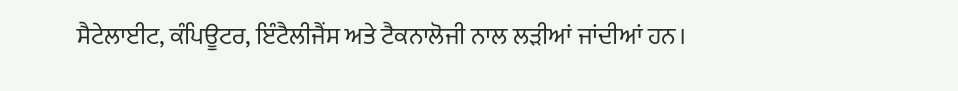ਸੈਟੇਲਾਈਟ, ਕੰਪਿਊਟਰ, ਇੰਟੈਲੀਜੈਂਸ ਅਤੇ ਟੈਕਨਾਲੋਜੀ ਨਾਲ ਲੜੀਆਂ ਜਾਂਦੀਆਂ ਹਨ।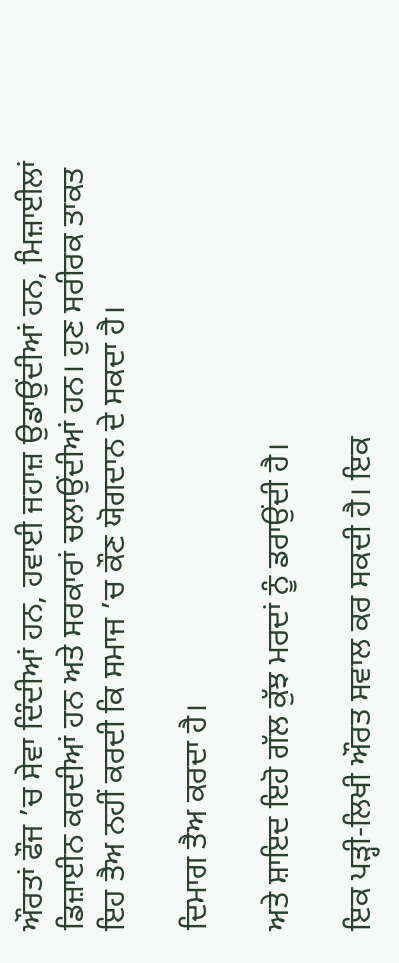ਔਰਤਾਂ ਫੌਜ ’ਚ ਸੇਵਾ ਦਿੰਦੀਆਂ ਹਨ, ਹਵਾਈ ਜਹਾਜ਼ ਉਡਾਉਂਦੀਆਂ ਹਨ, ਮਿਜ਼ਾਈਲਾਂ ਡਿਜ਼ਾਈਨ ਕਰਦੀਆਂ ਹਨ ਅਤੇ ਸਰਕਾਰਾਂ ਚਲਾਉਂਦੀਆਂ ਹਨ। ਹੁਣ ਸਰੀਰਕ ਤਾਕਤ ਇਹ ਤੈਅ ਨਹੀਂ ਕਰਦੀ ਕਿ ਸਮਾਜ ’ਚ ਕੌਣ ਯੋਗਦਾਨ ਦੇ ਸਕਦਾ ਹੈ।

ਦਿਮਾਗ ਤੈਅ ਕਰਦਾ ਹੈ।

ਅਤੇ ਸ਼ਾਇਦ ਇਹੋ ਗੱਲ ਕੁੱਝ ਮਰਦਾਂ ਨੂੰ ਡਰਾਉਂਦੀ ਹੈ।

ਇਕ ਪੜ੍ਹੀ-ਲਿਖੀ ਔਰਤ ਸਵਾਲ ਕਰ ਸਕਦੀ ਹੈ। ਇਕ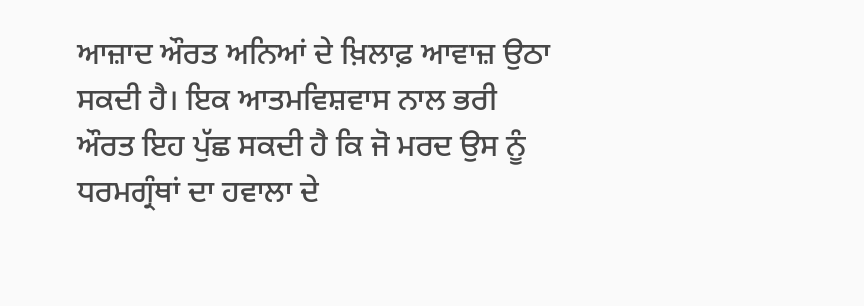ਆਜ਼ਾਦ ਔਰਤ ਅਨਿਆਂ ਦੇ ਖ਼ਿਲਾਫ਼ ਆਵਾਜ਼ ਉਠਾ ਸਕਦੀ ਹੈ। ਇਕ ਆਤਮਵਿਸ਼ਵਾਸ ਨਾਲ ਭਰੀ ਔਰਤ ਇਹ ਪੁੱਛ ਸਕਦੀ ਹੈ ਕਿ ਜੋ ਮਰਦ ਉਸ ਨੂੰ ਧਰਮਗ੍ਰੰਥਾਂ ਦਾ ਹਵਾਲਾ ਦੇ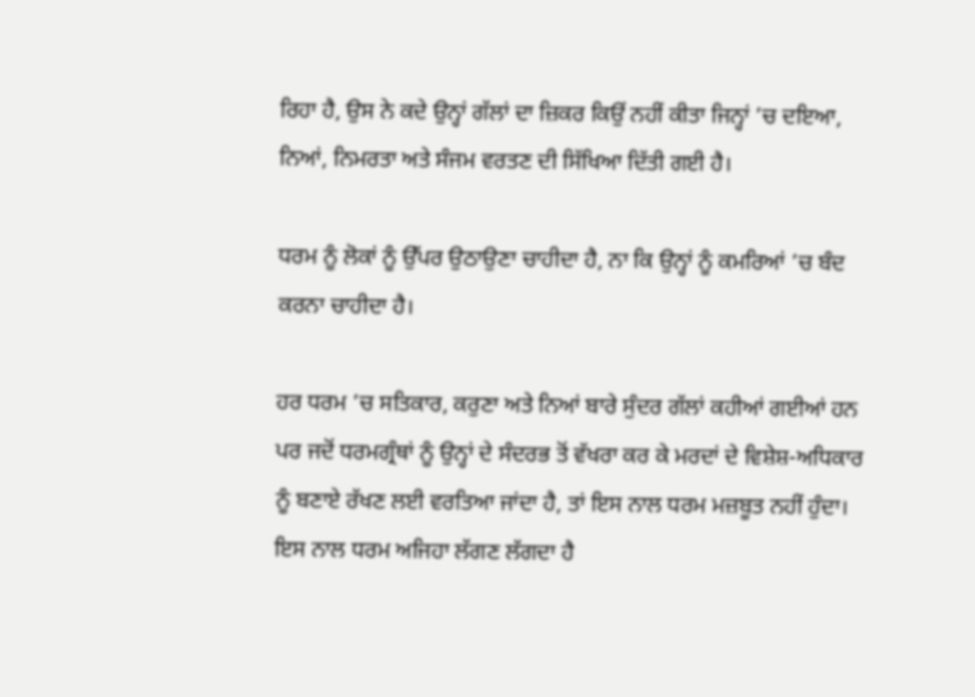ਰਿਹਾ ਹੈ, ਉਸ ਨੇ ਕਦੇ ਉਨ੍ਹਾਂ ਗੱਲਾਂ ਦਾ ਜ਼ਿਕਰ ਕਿਉਂ ਨਹੀਂ ਕੀਤਾ ਜਿਨ੍ਹਾਂ ’ਚ ਦਇਆ, ਨਿਆਂ, ਨਿਮਰਤਾ ਅਤੇ ਸੰਜਮ ਵਰਤਣ ਦੀ ਸਿੱਖਿਆ ਦਿੱਤੀ ਗਈ ਹੈ।

ਧਰਮ ਨੂੰ ਲੋਕਾਂ ਨੂੰ ਉੱਪਰ ਉਠਾਉਣਾ ਚਾਹੀਦਾ ਹੈ, ਨਾ ਕਿ ਉਨ੍ਹਾਂ ਨੂੰ ਕਮਰਿਆਂ ’ਚ ਬੰਦ ਕਰਨਾ ਚਾਹੀਦਾ ਹੈ।

ਹਰ ਧਰਮ ’ਚ ਸਤਿਕਾਰ, ਕਰੁਣਾ ਅਤੇ ਨਿਆਂ ਬਾਰੇ ਸੁੰਦਰ ਗੱਲਾਂ ਕਹੀਆਂ ਗਈਆਂ ਹਨ ਪਰ ਜਦੋਂ ਧਰਮਗ੍ਰੰਥਾਂ ਨੂੰ ਉਨ੍ਹਾਂ ਦੇ ਸੰਦਰਭ ਤੋਂ ਵੱਖਰਾ ਕਰ ਕੇ ਮਰਦਾਂ ਦੇ ਵਿਸ਼ੇਸ਼-ਅਧਿਕਾਰ ਨੂੰ ਬਣਾਏ ਰੱਖਣ ਲਈ ਵਰਤਿਆ ਜਾਂਦਾ ਹੈ, ਤਾਂ ਇਸ ਨਾਲ ਧਰਮ ਮਜ਼ਬੂਤ ਨਹੀਂ ਹੁੰਦਾ। ਇਸ ਨਾਲ ਧਰਮ ਅਜਿਹਾ ਲੱਗਣ ਲੱਗਦਾ ਹੈ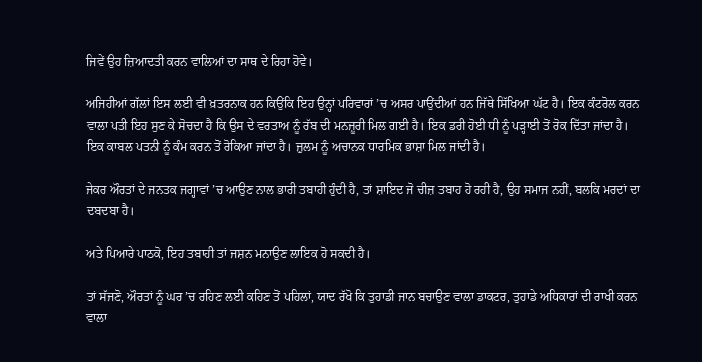ਜਿਵੇਂ ਉਹ ਜ਼ਿਆਦਤੀ ਕਰਨ ਵਾਲਿਆਂ ਦਾ ਸਾਥ ਦੇ ਰਿਹਾ ਹੋਵੇ।

ਅਜਿਹੀਆਂ ਗੱਲਾਂ ਇਸ ਲਈ ਵੀ ਖ਼ਤਰਨਾਕ ਹਨ ਕਿਉਂਕਿ ਇਹ ਉਨ੍ਹਾਂ ਪਰਿਵਾਰਾਂ ’ਚ ਅਸਰ ਪਾਉਂਦੀਆਂ ਹਨ ਜਿੱਥੇ ਸਿੱਖਿਆ ਘੱਟ ਹੈ। ਇਕ ਕੰਟਰੋਲ ਕਰਨ ਵਾਲਾ ਪਤੀ ਇਹ ਸੁਣ ਕੇ ਸੋਚਦਾ ਹੈ ਕਿ ਉਸ ਦੇ ਵਰਤਾਅ ਨੂੰ ਰੱਬ ਦੀ ਮਨਜ਼ੂਰੀ ਮਿਲ ਗਈ ਹੈ। ਇਕ ਡਰੀ ਹੋਈ ਧੀ ਨੂੰ ਪੜ੍ਹਾਈ ਤੋਂ ਰੋਕ ਦਿੱਤਾ ਜਾਂਦਾ ਹੈ। ਇਕ ਕਾਬਲ ਪਤਨੀ ਨੂੰ ਕੰਮ ਕਰਨ ਤੋਂ ਰੋਕਿਆ ਜਾਂਦਾ ਹੈ। ਜ਼ੁਲਮ ਨੂੰ ਅਚਾਨਕ ਧਾਰਮਿਕ ਭਾਸ਼ਾ ਮਿਲ ਜਾਂਦੀ ਹੈ।

ਜੇਕਰ ਔਰਤਾਂ ਦੇ ਜਨਤਕ ਜਗ੍ਹਾਵਾਂ ’ਚ ਆਉਣ ਨਾਲ ਭਾਰੀ ਤਬਾਹੀ ਹੁੰਦੀ ਹੈ, ਤਾਂ ਸ਼ਾਇਦ ਜੋ ਚੀਜ਼ ਤਬਾਹ ਹੋ ਰਹੀ ਹੈ, ਉਹ ਸਮਾਜ ਨਹੀਂ, ਬਲਕਿ ਮਰਦਾਂ ਦਾ ਦਬਦਬਾ ਹੈ।

ਅਤੇ ਪਿਆਰੇ ਪਾਠਕੋ, ਇਹ ਤਬਾਹੀ ਤਾਂ ਜਸ਼ਨ ਮਨਾਉਣ ਲਾਇਕ ਹੋ ਸਕਦੀ ਹੈ।

ਤਾਂ ਸੱਜਣੋ, ਔਰਤਾਂ ਨੂੰ ਘਰ ’ਚ ਰਹਿਣ ਲਈ ਕਹਿਣ ਤੋਂ ਪਹਿਲਾਂ, ਯਾਦ ਰੱਖੋ ਕਿ ਤੁਹਾਡੀ ਜਾਨ ਬਚਾਉਣ ਵਾਲਾ ਡਾਕਟਰ, ਤੁਹਾਡੇ ਅਧਿਕਾਰਾਂ ਦੀ ਰਾਖੀ ਕਰਨ ਵਾਲਾ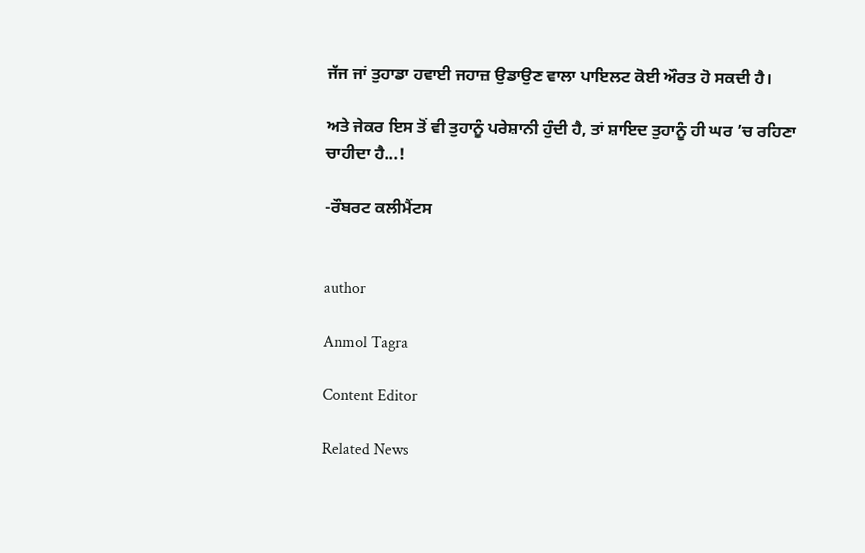ਜੱਜ ਜਾਂ ਤੁਹਾਡਾ ਹਵਾਈ ਜਹਾਜ਼ ਉਡਾਉਣ ਵਾਲਾ ਪਾਇਲਟ ਕੋਈ ਔਰਤ ਹੋ ਸਕਦੀ ਹੈ।

ਅਤੇ ਜੇਕਰ ਇਸ ਤੋਂ ਵੀ ਤੁਹਾਨੂੰ ਪਰੇਸ਼ਾਨੀ ਹੁੰਦੀ ਹੈ, ਤਾਂ ਸ਼ਾਇਦ ਤੁਹਾਨੂੰ ਹੀ ਘਰ ’ਚ ਰਹਿਣਾ ਚਾਹੀਦਾ ਹੈ...!

-ਰੌਬਰਟ ਕਲੀਮੈਂਟਸ


author

Anmol Tagra

Content Editor

Related News